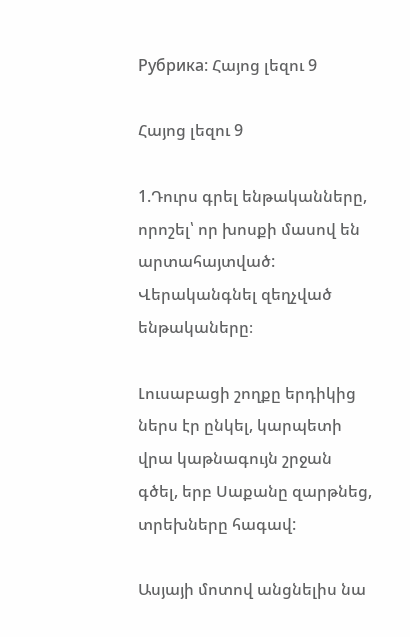Рубрика: Հայոց լեզու 9

Հայոց լեզու 9

1.Դուրս գրել ենթականները, որոշել՝ որ խոսքի մասով են արտահայտված: Վերականգնել զեղչված ենթակաները։

Լուսաբացի շողքը երդիկից ներս էր ընկել, կարպետի վրա կաթնագույն շրջան գծել, երբ Սաքանը զարթնեց, տրեխները հագավ:

Ասյայի մոտով անցնելիս նա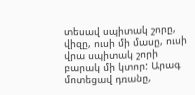տեսավ սպիտակ շորը, վիզը, ուսի մի մասը, ուսի վրա սպիտակ շորի բարակ մի կտոր: Արագ մոտեցավ դռանը,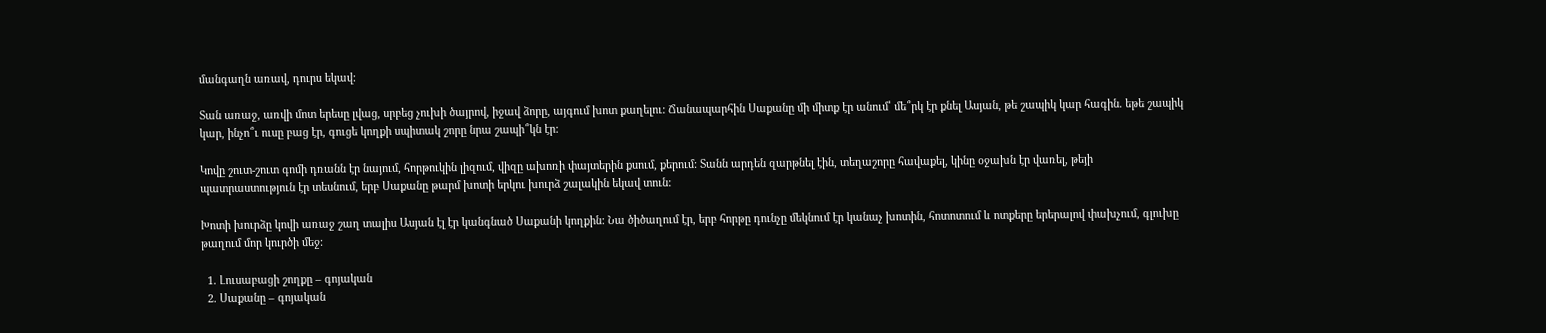մանգաղն առավ, դուրս եկավ:

Տան առաջ, առվի մոտ երեսը լվաց, սրբեց չուխի ծայրով, իջավ ձորը, այգում խոտ քաղելու: Ճանապարհին Սաքանը մի միտք էր անում՝ մե՞րկ էր քնել Ասյան, թե շապիկ կար հագին. եթե շապիկ կար, ինչո՞ւ ուսը բաց էր, գուցե կողքի սպիտակ շորը նրա շապի՞կն էր:

Կովը շուտ-շուտ գոմի դռանն էր նայում, հորթուկին լիզում, վիզը ախոռի փայտերին քսում, քերում: Տանն արդեն զարթնել էին, տեղաշորը հավաքել, կինը օջախն էր վառել, թեյի պատրաստություն էր տեսնում, երբ Սաքանը թարմ խոտի երկու խուրձ շալակին եկավ տուն:

Խոտի խուրձը կովի առաջ շաղ տալիս Ասյան էլ էր կանգնած Սաքանի կողքին: Նա ծիծաղում էր, երբ հորթը դունչը մեկնում էր կանաչ խոտին, հոտոտում և ոտքերը երերալով փախչում, գլուխը թաղում մոր կուրծի մեջ:

  1. Լուսաբացի շողքը – գոյական
  2. Սաքանը – գոյական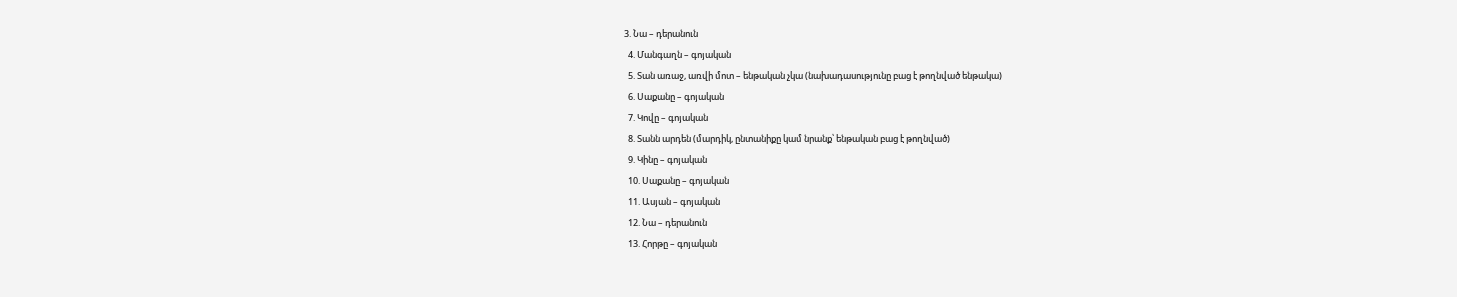3. Նա – դերանուն
  4. Մանգաղն – գոյական
  5. Տան առաջ, առվի մոտ – ենթական չկա (նախադասությունը բաց է թողնված ենթակա)
  6. Սաքանը – գոյական
  7. Կովը – գոյական
  8. Տանն արդեն (մարդիկ, ընտանիքը կամ նրանք՝ ենթական բաց է թողնված)
  9. Կինը – գոյական
  10. Սաքանը – գոյական
  11. Ասյան – գոյական
  12. Նա – դերանուն
  13. Հորթը – գոյական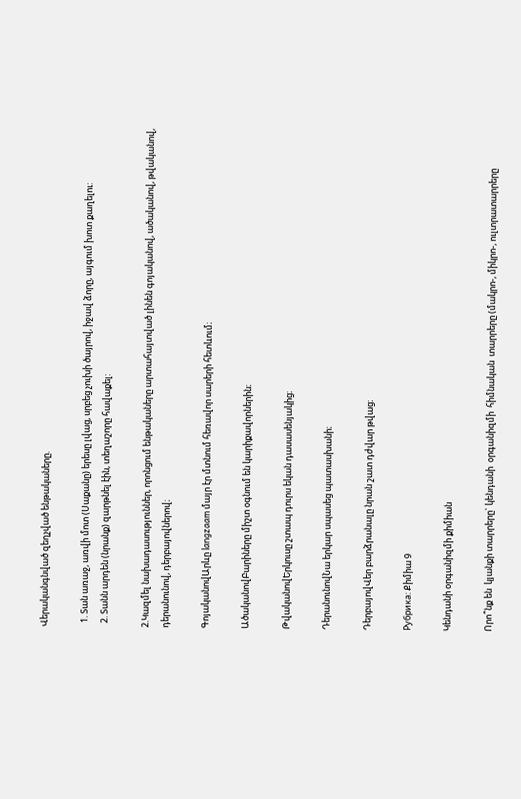Վերականգնված զեղչված ենթակաները.

  1. Տան առաջ, առվի մոտ (Սաքանը) երեսը լվաց, սրբեց չուխի ծայրով, իջավ ձորը, այգում խոտ քաղելու:
  2. Տանն արդեն (նրանք) զարթնել էին, տեղաշորը հավաքել:

2.Կազմել նախադասություններ, որոնցում ենթակաները արտահայտված լինեն գոյականով, ածականով, թվականով, դերանունով, դերբայովներով։

ԳոյականովԱրևը langzaam մայր էր մտնում հեռավոր սարերի հետևում։

ԱծականովԲարիները միշտ օգնում են կարիքավորներին։

ԹվականովԵրկուսը շտապ դուրս եկան դասասենյակից։

ԴերանունովՆա երկար սպասեց պատասխանի։

ԴերբայովՎեր բարձրանալը նրան շատ դժվար թվաց։

Рубрика: Քիմիա 9

Կենդանի օրգանիզմի քիմիան

Որո՞նք են  կյանքի տարրերը` կենդանի  օրգանիզմի  հիմնական  տարրերը (մակրո-, միկրո-, ուլտրատարրերը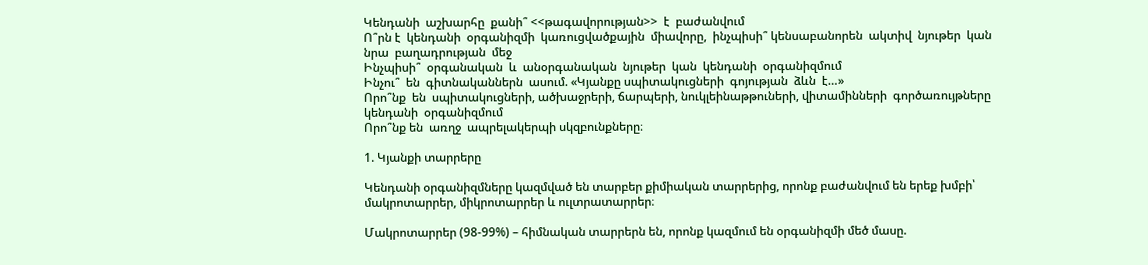Կենդանի  աշխարհը  քանի՞ <<թագավորության>>  է  բաժանվում
Ո՞րն է  կենդանի  օրգանիզմի  կառուցվածքային  միավորը,  ինչպիսի՞ կենսաբանորեն  ակտիվ  նյութեր  կան  նրա  բաղադրության  մեջ
Ինչպիսի՞  օրգանական  և  անօրգանական  նյութեր  կան  կենդանի  օրգանիզմում
Ինչու՞  են  գիտնականներն  ասում. «Կյանքը սպիտակուցների  գոյության  ձևն  է…»
Որո՞նք  են  սպիտակուցների, ածխաջրերի, ճարպերի, նուկլեինաթթուների, վիտամինների  գործառույթները  կենդանի  օրգանիզմում
Որո՞նք են  առղջ  ապրելակերպի սկզբունքները։

1. Կյանքի տարրերը

Կենդանի օրգանիզմները կազմված են տարբեր քիմիական տարրերից, որոնք բաժանվում են երեք խմբի՝ մակրոտարրեր, միկրոտարրեր և ուլտրատարրեր։

Մակրոտարրեր (98-99%) – հիմնական տարրերն են, որոնք կազմում են օրգանիզմի մեծ մասը.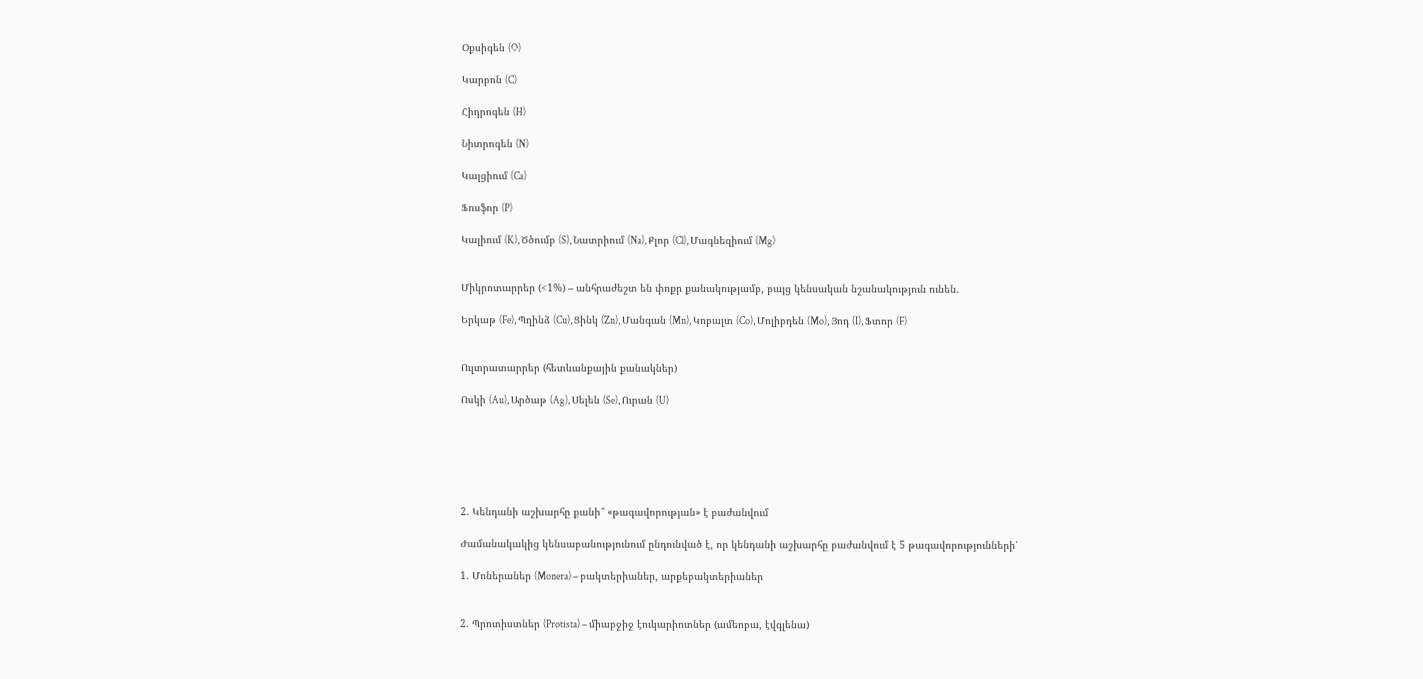Օքսիգեն (O)

Կարբոն (C)

Հիդրոգեն (H)

Նիտրոգեն (N)

Կալցիում (Ca)

Ֆոսֆոր (P)

Կալիում (K), Ծծումբ (S), Նատրիում (Na), Քլոր (Cl), Մագնեզիում (Mg)


Միկրոտարրեր (<1%) – անհրաժեշտ են փոքր քանակությամբ, բայց կենսական նշանակություն ունեն.

Երկաթ (Fe), Պղինձ (Cu), Ցինկ (Zn), Մանգան (Mn), Կոբալտ (Co), Մոլիբդեն (Mo), Յոդ (I), Ֆտոր (F)


Ուլտրատարրեր (հետևանքային քանակներ)

Ոսկի (Au), Արծաթ (Ag), Սելեն (Se), Ուրան (U)






2. Կենդանի աշխարհը քանի՞ «թագավորության» է բաժանվում

Ժամանակակից կենսաբանությունում ընդունված է, որ կենդանի աշխարհը բաժանվում է 5 թագավորությունների՝

1. Մոներաներ (Monera) – բակտերիաներ, արքեբակտերիաներ


2. Պրոտիստներ (Protista) – միաբջիջ էուկարիոտներ (ամեոբա, էվգլենա)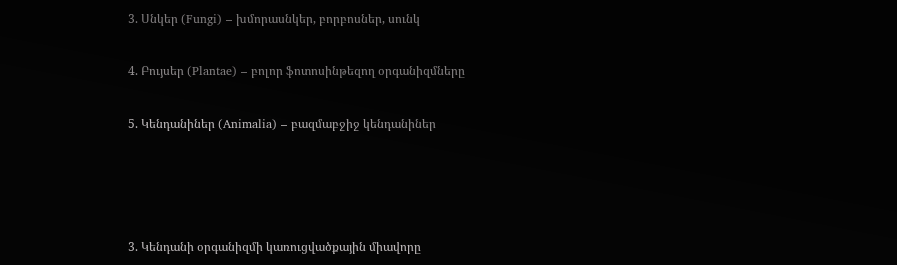3. Սնկեր (Fungi) – խմորասնկեր, բորբոսներ, սունկ


4. Բույսեր (Plantae) – բոլոր ֆոտոսինթեզող օրգանիզմները


5. Կենդանիներ (Animalia) – բազմաբջիջ կենդանիներ






3. Կենդանի օրգանիզմի կառուցվածքային միավորը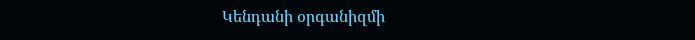Կենդանի օրգանիզմի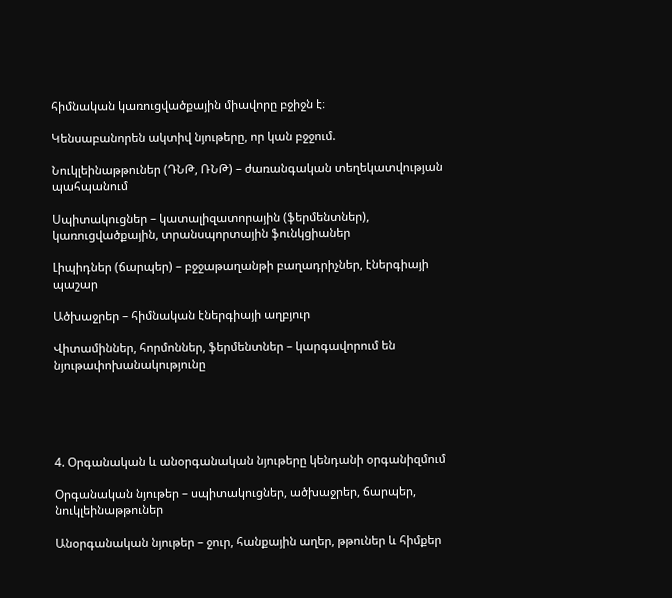հիմնական կառուցվածքային միավորը բջիջն է։

Կենսաբանորեն ակտիվ նյութերը, որ կան բջջում.

Նուկլեինաթթուներ (ԴՆԹ, ՌՆԹ) – ժառանգական տեղեկատվության պահպանում

Սպիտակուցներ – կատալիզատորային (ֆերմենտներ), կառուցվածքային, տրանսպորտային ֆունկցիաներ

Լիպիդներ (ճարպեր) – բջջաթաղանթի բաղադրիչներ, էներգիայի պաշար

Ածխաջրեր – հիմնական էներգիայի աղբյուր

Վիտամիններ, հորմոններ, ֆերմենտներ – կարգավորում են նյութափոխանակությունը





4. Օրգանական և անօրգանական նյութերը կենդանի օրգանիզմում

Օրգանական նյութեր – սպիտակուցներ, ածխաջրեր, ճարպեր, նուկլեինաթթուներ

Անօրգանական նյութեր – ջուր, հանքային աղեր, թթուներ և հիմքեր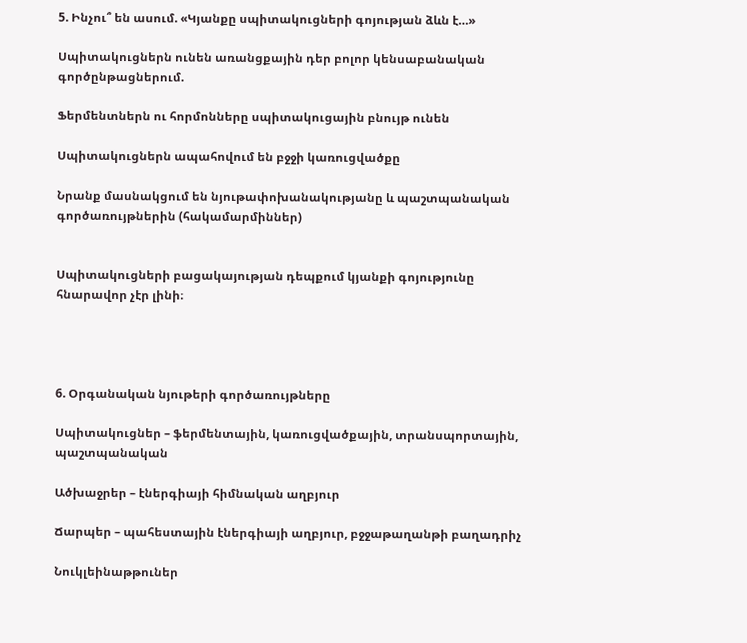5. Ինչու՞ են ասում. «Կյանքը սպիտակուցների գոյության ձևն է…»

Սպիտակուցներն ունեն առանցքային դեր բոլոր կենսաբանական գործընթացներում.

Ֆերմենտներն ու հորմոնները սպիտակուցային բնույթ ունեն

Սպիտակուցներն ապահովում են բջջի կառուցվածքը

Նրանք մասնակցում են նյութափոխանակությանը և պաշտպանական գործառույթներին (հակամարմիններ)


Սպիտակուցների բացակայության դեպքում կյանքի գոյությունը հնարավոր չէր լինի։




6. Օրգանական նյութերի գործառույթները

Սպիտակուցներ – ֆերմենտային, կառուցվածքային, տրանսպորտային, պաշտպանական

Ածխաջրեր – էներգիայի հիմնական աղբյուր

Ճարպեր – պահեստային էներգիայի աղբյուր, բջջաթաղանթի բաղադրիչ

Նուկլեինաթթուներ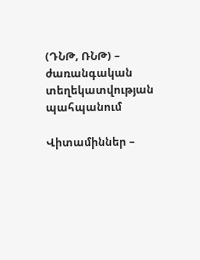(ԴՆԹ, ՌՆԹ) – ժառանգական տեղեկատվության պահպանում

Վիտամիններ –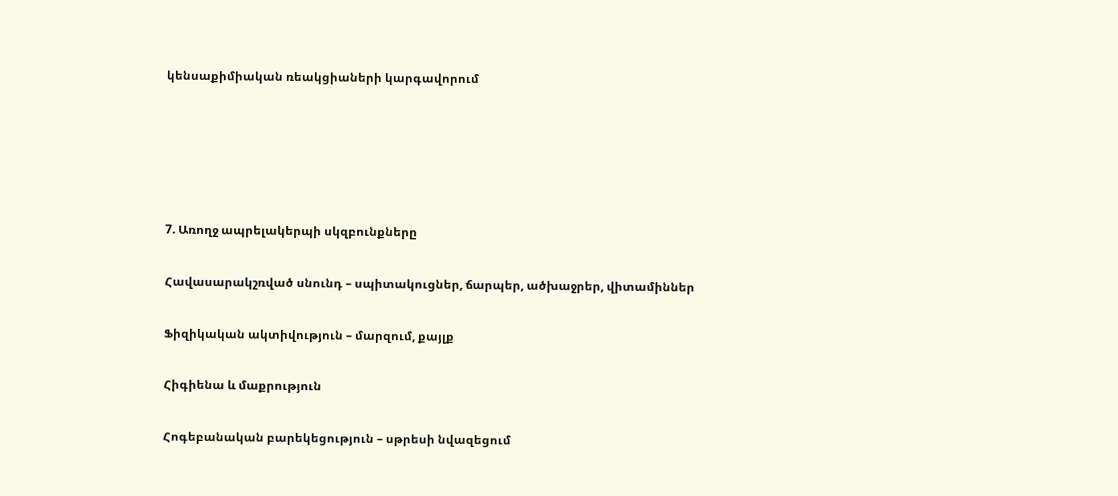կենսաքիմիական ռեակցիաների կարգավորում





7. Առողջ ապրելակերպի սկզբունքները

Հավասարակշռված սնունդ – սպիտակուցներ, ճարպեր, ածխաջրեր, վիտամիններ

Ֆիզիկական ակտիվություն – մարզում, քայլք

Հիգիենա և մաքրություն

Հոգեբանական բարեկեցություն – սթրեսի նվազեցում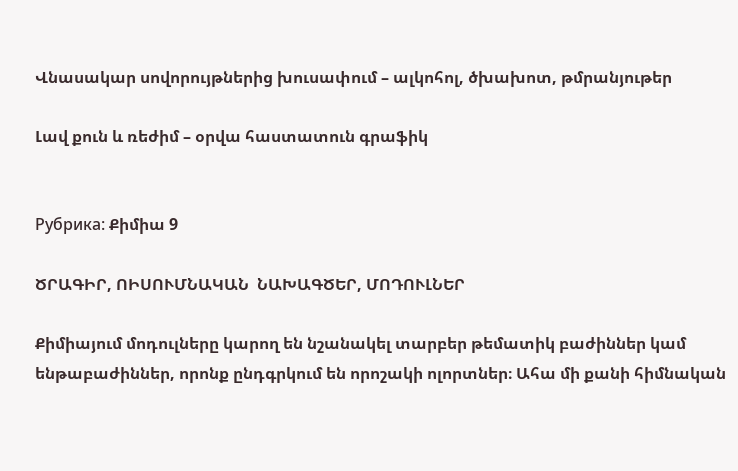Վնասակար սովորույթներից խուսափում – ալկոհոլ, ծխախոտ, թմրանյութեր

Լավ քուն և ռեժիմ – օրվա հաստատուն գրաֆիկ


Рубрика: Քիմիա 9

ԾՐԱԳԻՐ, ՈԻՍՈՒՄՆԱԿԱՆ  ՆԱԽԱԳԾԵՐ, ՄՈԴՈՒԼՆԵՐ

Քիմիայում մոդուլները կարող են նշանակել տարբեր թեմատիկ բաժիններ կամ ենթաբաժիններ, որոնք ընդգրկում են որոշակի ոլորտներ։ Ահա մի քանի հիմնական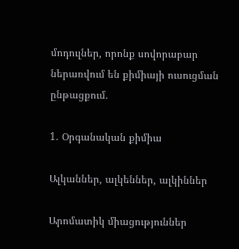մոդուլներ, որոնք սովորաբար ներառվում են քիմիայի ուսուցման ընթացքում.

1. Օրգանական քիմիա

Ալկաններ, ալկեններ, ալկիններ

Արոմատիկ միացություններ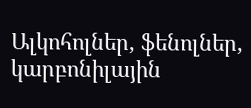Ալկոհոլներ, ֆենոլներ, կարբոնիլային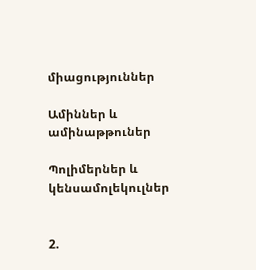միացություններ

Ամիններ և ամինաթթուներ

Պոլիմերներ և կենսամոլեկուլներ


2.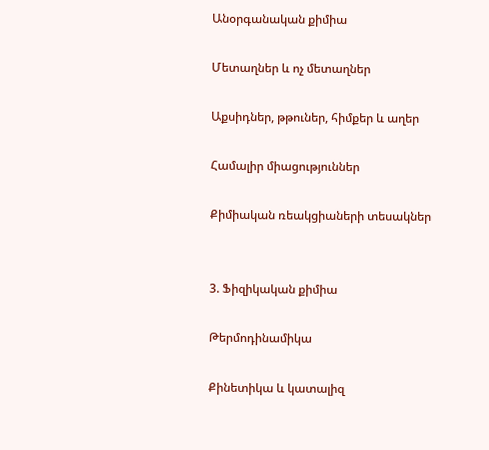Անօրգանական քիմիա

Մետաղներ և ոչ մետաղներ

Աքսիդներ, թթուներ, հիմքեր և աղեր

Համալիր միացություններ

Քիմիական ռեակցիաների տեսակներ


3. Ֆիզիկական քիմիա

Թերմոդինամիկա

Քինետիկա և կատալիզ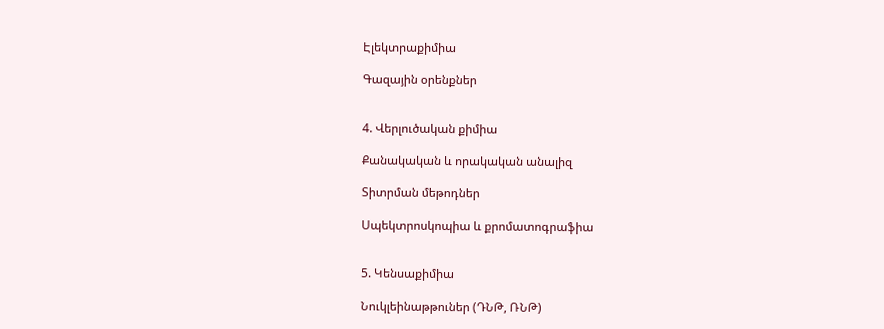Էլեկտրաքիմիա

Գազային օրենքներ


4. Վերլուծական քիմիա

Քանակական և որակական անալիզ

Տիտրման մեթոդներ

Սպեկտրոսկոպիա և քրոմատոգրաֆիա


5. Կենսաքիմիա

Նուկլեինաթթուներ (ԴՆԹ, ՌՆԹ)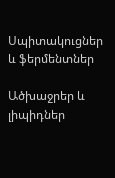Սպիտակուցներ և ֆերմենտներ

Ածխաջրեր և լիպիդներ